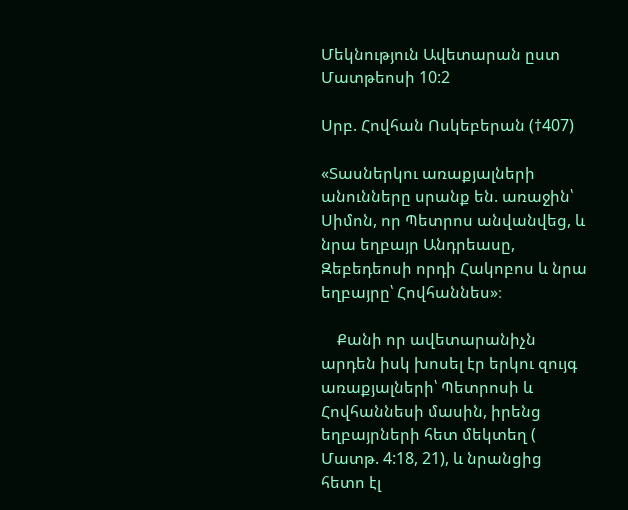Մեկնություն Ավետարան ըստ Մատթեոսի 10:2

Սրբ. Հովհան Ոսկեբերան (†407)

«Տասներկու առաքյալների անունները սրանք են. առաջին՝ Սիմոն, որ Պետրոս անվանվեց, և նրա եղբայր Անդրեասը, Զեբեդեոսի որդի Հակոբոս և նրա եղբայրը՝ Հովհաննես»։

    Քանի որ ավետարանիչն արդեն իսկ խոսել էր երկու զույգ առաքյալների՝ Պետրոսի և Հովհաննեսի մասին, իրենց եղբայրների հետ մեկտեղ ( Մատթ. 4:18, 21), և նրանցից հետո էլ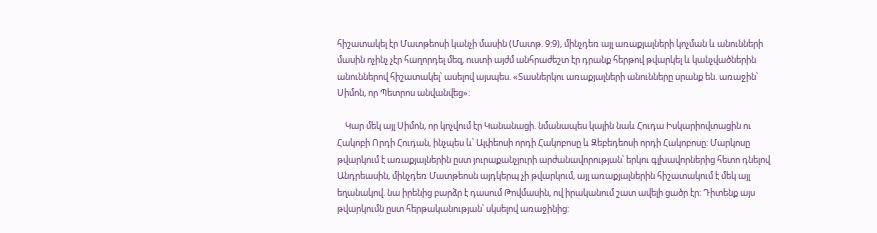հիշատակել էր Մատթեոսի կանչի մասին (Մատթ. 9:9), մինչդեռ այլ առաքյալների կոչման և անունների մասին ոչինչ չէր հաղորդել մեզ, ուստի այժմ անհրաժեշտ էր դրանք հերթով թվարկել և կանչվածներին անուններով հիշատակել՝ ասելով այսպես. «Տասներկու առաքյալների անունները սրանք են. առաջին՝ Սիմոն, որ Պետրոս անվանվեց»:

    Կար մեկ այլ Սիմոն, որ կոչվում էր Կանանացի. նմանապես կային նաև Հուդա Իսկարիովտացին ու Հակոբի Որդի Հուդան, ինչպես և՝ Ալփեոսի որդի Հակոբոսը և Զեբեդեոսի որդի Հակոբոսը: Մարկոսը թվարկում է առաքյալներին ըստ յուրաքանչյուրի արժանավորության՝ երկու գլխավորներից հետո դնելով Անդրեասին, մինչդեռ Մատթեոսն այդկերպ չի թվարկում, այլ առաքյալներին հիշատակում է մեկ այլ եղանակով. նա իրենից բարձր է դասում Թովմասին, ով իրականում շատ ավելի ցածր էր: Դիտենք այս թվարկումն ըստ հերթականության՝ սկսելով առաջինից: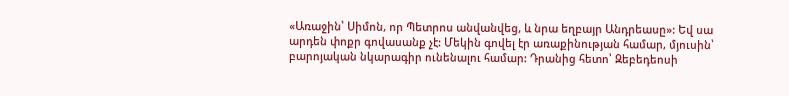«Առաջին՝ Սիմոն, որ Պետրոս անվանվեց, և նրա եղբայր Անդրեասը»: Եվ սա արդեն փոքր գովասանք չէ: Մեկին գովել էր առաքինության համար, մյուսին՝ բարոյական նկարագիր ունենալու համար: Դրանից հետո՝ Զեբեդեոսի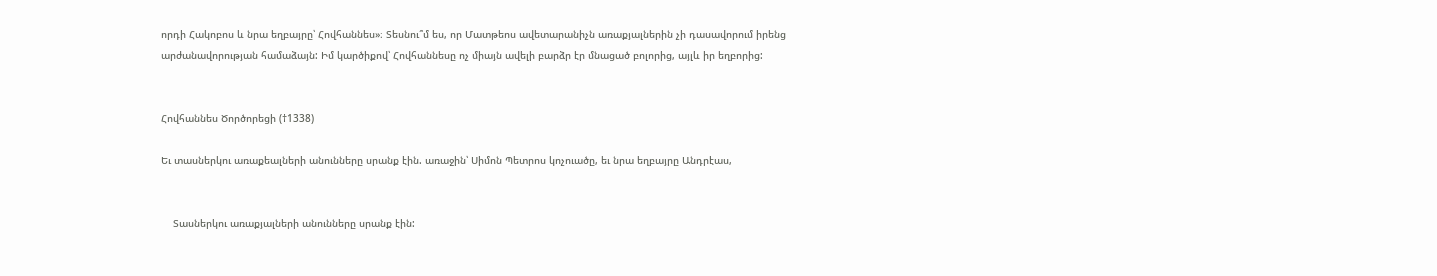որդի Հակոբոս և նրա եղբայրը՝ Հովհաննես»։ Տեսնու՞մ ես, որ Մատթեոս ավետարանիչն առաքյալներին չի դասավորում իրենց արժանավորության համաձայն: Իմ կարծիքով՝ Հովհաննեսը ոչ միայն ավելի բարձր էր մնացած բոլորից, այլև իր եղբորից:


Հովհաննես Ծործորեցի (†1338)

Եւ տասներկու առաքեալների անունները սրանք էին. առաջին՝ Սիմոն Պետրոս կոչուածը, եւ նրա եղբայրը Անդրէաս,


    Տասներկու առաքյալների անունները սրանք էին: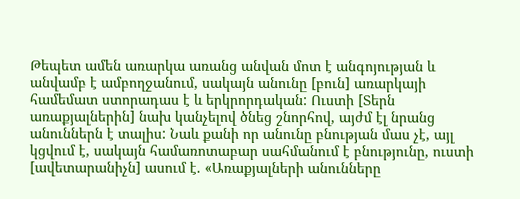Թեպետ ամեն առարկա առանց անվան մոտ է անգոյության և անվամբ է ամբողջանում, սակայն անունը [բուն] առարկայի համեմատ ստորադաս է և երկրորդական: Ուստի [Տերն առաքյալներին] նախ կանչելով ծնեց շնորհով, այժմ էլ նրանց անուններն է տալիս: Նաև քանի որ անունը բնության մաս չէ, այլ կցվում է, սակայն համառոտաբար սահմանում է բնությունը, ուստի [ավետարանիչն] ասում է. «Առաքյալների անունները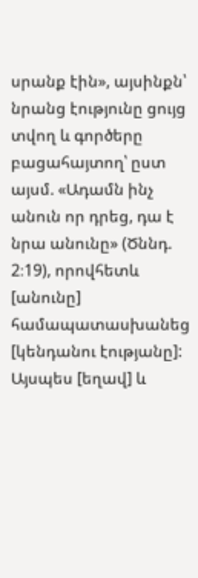սրանք էին», այսինքն՝ նրանց էությունը ցույց տվող և գործերը բացահայտող՝ ըստ այսմ. «Ադամն ինչ անուն որ դրեց, դա է նրա անունը» (Ծննդ. 2։19), որովհետև [անունը] համապատասխանեց [կենդանու էությանը]: Այսպես [եղավ] և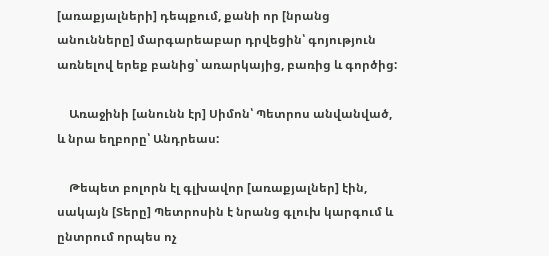[առաքյալների] դեպքում, քանի որ [նրանց անունները] մարգարեաբար դրվեցին՝ գոյություն առնելով երեք բանից՝ առարկայից, բառից և գործից:

    Առաջինի [անունն էր] Սիմոն՝ Պետրոս անվանված, և նրա եղբորը՝ Անդրեաս:

    Թեպետ բոլորն էլ գլխավոր [առաքյալներ] էին, սակայն [Տերը] Պետրոսին է նրանց գլուխ կարգում և ընտրում որպես ոչ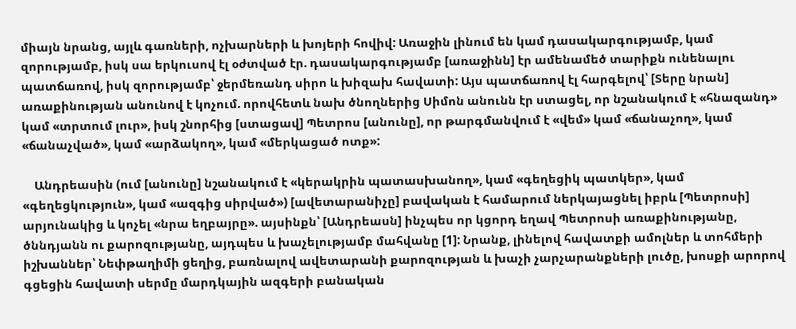միայն նրանց, այլև գառների, ոչխարների և խոյերի հովիվ: Առաջին լինում են կամ դասակարգությամբ, կամ զորությամբ, իսկ սա երկուսով էլ օժտված էր. դասակարգությամբ [առաջինն] էր ամենամեծ տարիքն ունենալու պատճառով, իսկ զորությամբ՝ ջերմեռանդ սիրո և խիզախ հավատի: Այս պատճառով էլ հարգելով՝ [Տերը նրան] առաքինության անունով է կոչում. որովհետև նախ ծնողներից Սիմոն անունն էր ստացել, որ նշանակում է «հնազանդ» կամ «տրտում լուր», իսկ շնորհից [ստացավ] Պետրոս [անունը], որ թարգմանվում է «վեմ» կամ «ճանաչող», կամ «ճանաչված», կամ «արձակող», կամ «մերկացած ոտք»:

    Անդրեասին (ում [անունը] նշանակում է «կերակրին պատասխանող», կամ «գեղեցիկ պատկեր», կամ «գեղեցկություն», կամ «ազգից սիրված») [ավետարանիչը] բավական է համարում ներկայացնել իբրև [Պետրոսի] արյունակից և կոչել «նրա եղբայրը». այսինքն՝ [Անդրեասն] ինչպես որ կցորդ եղավ Պետրոսի առաքինությանը, ծննդյանն ու քարոզությանը, այդպես և խաչելությամբ մահվանը [1]: Նրանք, լինելով հավատքի ամոլներ և տոհմերի իշխաններ՝ Նեփթաղիմի ցեղից, բառնալով ավետարանի քարոզության և խաչի չարչարանքների լուծը, խոսքի արորով գցեցին հավատի սերմը մարդկային ազգերի բանական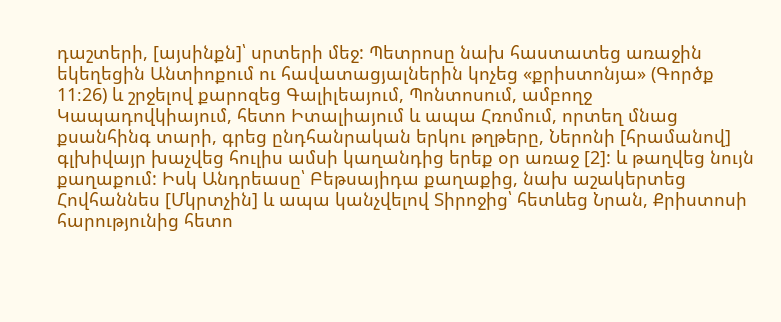դաշտերի, [այսինքն]՝ սրտերի մեջ: Պետրոսը նախ հաստատեց առաջին եկեղեցին Անտիոքում ու հավատացյալներին կոչեց «քրիստոնյա» (Գործք 11։26) և շրջելով քարոզեց Գալիլեայում, Պոնտոսում, ամբողջ Կապադովկիայում, հետո Իտալիայում և ապա Հռոմում, որտեղ մնաց քսանհինգ տարի, գրեց ընդհանրական երկու թղթերը, Ներոնի [հրամանով] գլխիվայր խաչվեց հուլիս ամսի կաղանդից երեք օր առաջ [2]: և թաղվեց նույն քաղաքում: Իսկ Անդրեասը՝ Բեթսայիդա քաղաքից, նախ աշակերտեց Հովհաննես [Մկրտչին] և ապա կանչվելով Տիրոջից՝ հետևեց Նրան, Քրիստոսի հարությունից հետո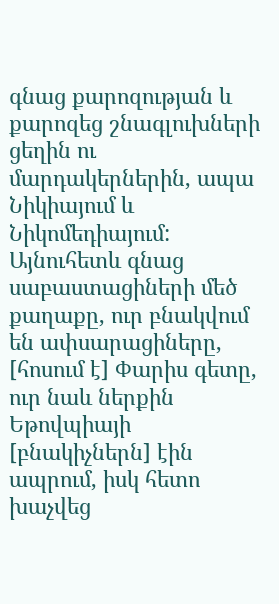գնաց քարոզության և քարոզեց շնագլուխների ցեղին ու մարդակերներին, ապա Նիկիայում և Նիկոմեդիայում: Այնուհետև գնաց սաբաստացիների մեծ քաղաքը, ուր բնակվում են ափսարացիները, [հոսում է] Փարիս գետը, ուր նաև ներքին Եթովպիայի [բնակիչներն] էին ապրում, իսկ հետո խաչվեց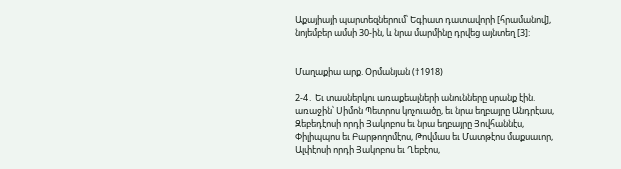Աքայիայի պարտեզներում՝ Եգիատ դատավորի [հրամանով], նոյեմբեր ամսի 30-ին, և նրա մարմինը դրվեց այնտեղ [3]:


Մաղաքիա արք. Օրմանյան (†1918)

2-4․ Եւ տասներկու առաքեալների անունները սրանք էին. առաջին՝ Սիմոն Պետրոս կոչուածը, եւ նրա եղբայրը Անդրէաս, Զեբեդէոսի որդի Յակոբոս եւ նրա եղբայրը Յովհաննէս, Փիլիպպոս եւ Բարթողոմէոս, Թովմաս եւ Մատթէոս մաքսաւոր, Ալփէոսի որդի Յակոբոս եւ Ղեբէոս,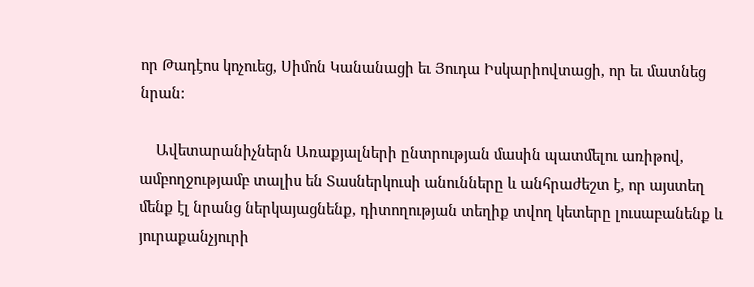որ Թադէոս կոչուեց, Սիմոն Կանանացի եւ Յուդա Իսկարիովտացի, որ եւ մատնեց նրան:

    Ավետարանիչներն Առաքյալների ընտրության մասին պատմելու առիթով, ամբողջությամբ տալիս են Տասներկուսի անունները և անհրաժեշտ է, որ այստեղ մենք էլ նրանց ներկայացնենք, դիտողության տեղիք տվող կետերը լուսաբանենք և յուրաքանչյուրի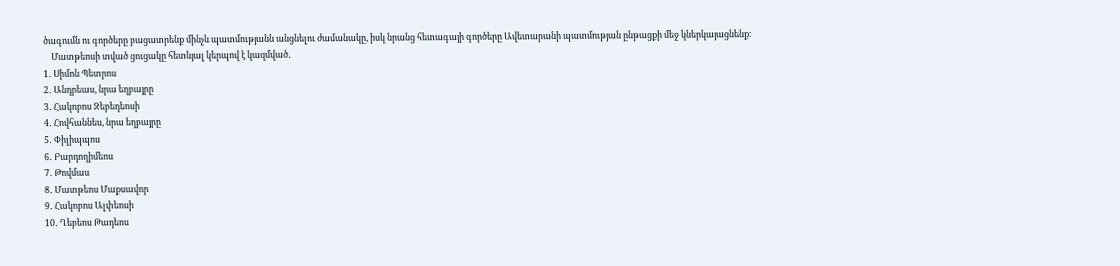ծագումն ու գործերը բացատրենք մինչև պատմությանն անցնելու ժամանակը, իսկ նրանց հետագայի գործերը Ավետարանի պատմության ընթացքի մեջ կներկայացնենք։
    Մատթեոսի տված ցուցակը հետևյալ կերպով է կազմված․
1․ Սիմոն Պետրոս
2․ Անդրեաս, նրա եղբայրը
3․ Հակոբոս Զեբեդեոսի
4․ Հովհաննես, նրա եղբայրը
5․ Փիլիպպոս
6․ Բարդողիմեոս
7․ Թովմաս
8․ Մատթեոս Մաքսավոր
9․ Հակոբոս Ալփեոսի
10․ Ղեբեոս Թադեոս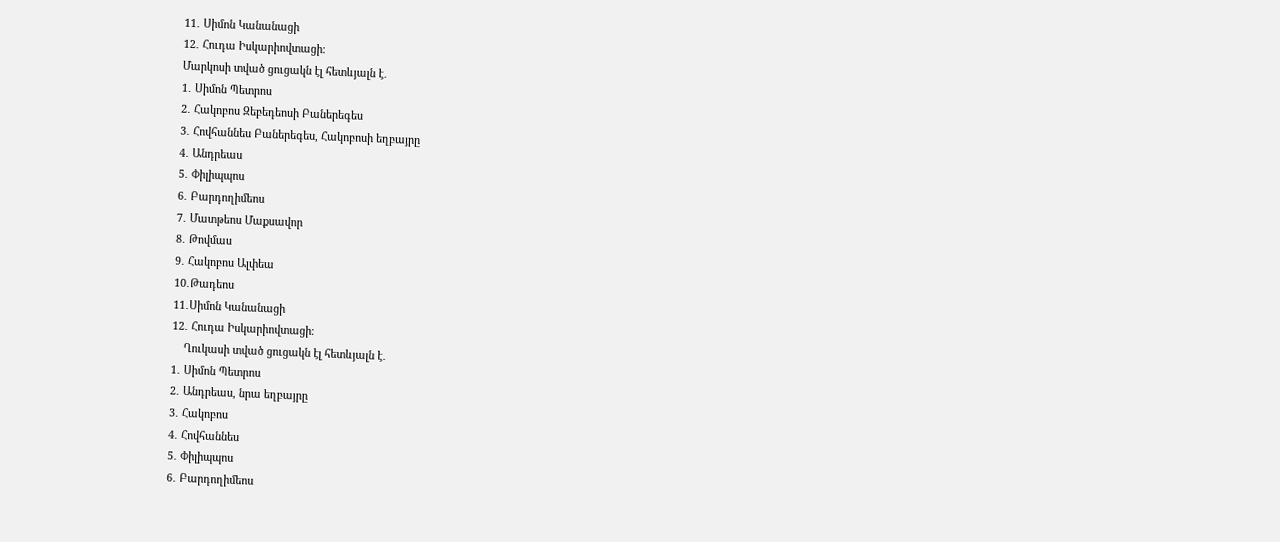11․ Սիմոն Կանանացի
12․ Հուդա Իսկարիովտացի։
Մարկոսի տված ցուցակն էլ հետևյալն է․
1․ Սիմոն Պետրոս
2․ Հակոբոս Զեբեդեոսի Բաներեգես
3․ Հովհաննես Բաներեգես, Հակոբոսի եղբայրը
4․ Անդրեաս
5․ Փիլիպպոս
6․ Բարդողիմեոս
7․ Մատթեոս Մաքսավոր
8․ Թովմաս
9․ Հակոբոս Ալփեա
10․Թադեոս
11․Սիմոն Կանանացի
12․ Հուդա Իսկարիովտացի։
    Ղուկասի տված ցուցակն էլ հետևյալն է․
1․ Սիմոն Պետրոս
2․ Անդրեաս, նրա եղբայրը
3․ Հակոբոս
4․ Հովհաննես
5․ Փիլիպպոս
6․ Բարդողիմեոս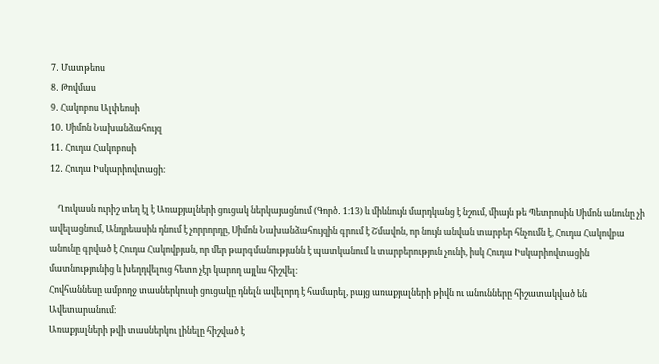7․ Մատթեոս
8․ Թովմաս
9․ Հակոբոս Ալփեոսի
10․ Սիմոն Նախանձահույզ
11․ Հուդա Հակոբոսի
12․ Հուդա Իսկարիովտացի։

    Ղուկասն ուրիշ տեղ էլ է Առաքյալների ցուցակ ներկայացնում (Գործ․ 1։13) և միևնույն մարդկանց է նշում, միայն թե Պետրոսին Սիմոն անունը չի ավելացնում, Անդրեասին դնում է չորրորդը, Սիմոն Նախանձահույզին գրում է Շմավոն, որ նույն անվան տարբեր հնչումն է, Հուդա Հակովբա անունը գրված է Հուդա Հակովբյան, որ մեր թարգմանությանն է պատկանում և տարբերություն չունի, իսկ Հուդա Իսկարիովտացին մատնությունից և խեղդվելուց հետո չէր կարող այլևս հիշվել։
Հովհաննեսը ամբողջ տասներկուսի ցուցակը դնելն ավելորդ է համարել, բայց առաքյալների թիվն ու անունները հիշատակված են Ավետարանում։
Առաքյալների թվի տասներկու լինելը հիշված է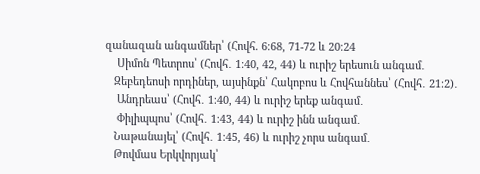զանազան անգամներ՝ (Հովհ. 6։68, 71-72 և 20։24
    Սիմոն Պետրոս՝ (Հովհ․ 1։40, 42, 44) և ուրիշ երեսուն անգամ․
   Զեբեդեոսի որդիներ, այսինքն՝ Հակոբոս և Հովհաննես՝ (Հովհ․ 21։2)․
    Անդրեաս՝ (Հովհ․ 1։40, 44) և ուրիշ երեք անգամ․
    Փիլիպպոս՝ (Հովհ․ 1։43, 44) և ուրիշ ինն անգամ․
   Նաթանայել՝ (Հովհ․ 1։45, 46) և ուրիշ չորս անգամ․
   Թովմաս Երկվորյակ՝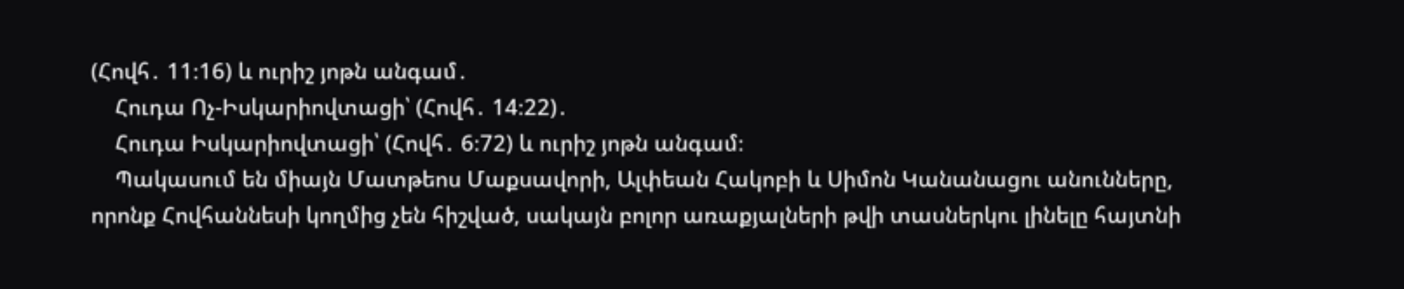(Հովհ․ 11։16) և ուրիշ յոթն անգամ․
    Հուդա Ոչ-Իսկարիովտացի՝ (Հովհ․ 14։22)․
    Հուդա Իսկարիովտացի՝ (Հովհ․ 6։72) և ուրիշ յոթն անգամ։
    Պակասում են միայն Մատթեոս Մաքսավորի, Ալփեան Հակոբի և Սիմոն Կանանացու անունները, որոնք Հովհաննեսի կողմից չեն հիշված, սակայն բոլոր առաքյալների թվի տասներկու լինելը հայտնի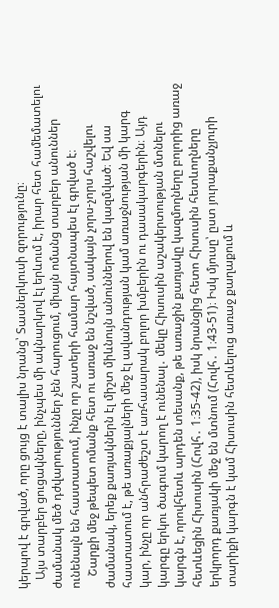կերպով է գրված, որը ցույց է տալիս նրանց՝ Տասներկուսի զորությունը։
   Այս տարբեր ցուցակները, ինչպես մի ակնարկով էլ երևում է, իրար հետ համեմատելու ժամանակ մեծ դժվարություններ չեն հարուցում, միայն ոմանց տարբեր անուններ ունենալն են հաստատում, ինչը որ շատերի համար հայտնապես էլ գրված է։
    Շարքի մեջ թեպետ ոմանք հետ ու առաջ են նշված, սակայն չորս-չորս հաշվելու ժամանակ, երեք քառյակներն էլ միշտ միևնույն անուններով են կազմված։ Եվ սա հաստատում է, թե առաքյալների մեջ էլ ավանդության կամ առաջնության մի կարգ կար, ինչը որ անհրաժեշտ է առհասարակ բոլոր խմբերին ու դասակարգերին։ Այդ կարգը երկու ծագում կարող է ունենալ․ մեկը Հիսուսին աշակերտության մտնելու կարգն է, որովհետև արդեն տեսանք, թե առաջին քառյակը կազմողները բոլորից առաջ հետևեցին Հիսուսին (Հովհ․ 1։35-42), իսկ նրանցից հետո Հիսուսին հետևողները երկրորդ քառյակի մեջ են մտնում (Հովհ․ 1։43-51)։ Իսկ մյուսը՝ ըստ յուրաքանչյուրի տարիքի կարգն է կամ Հիսուսին հետևելուց առաջ քաղաքում և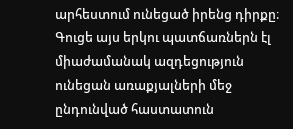արհեստում ունեցած իրենց դիրքը։ Գուցե այս երկու պատճառներն էլ միաժամանակ ազդեցություն ունեցան առաքյալների մեջ ընդունված հաստատուն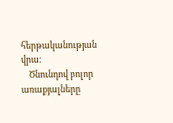հերթականության վրա։
    Ծնունդով բոլոր առաքյալները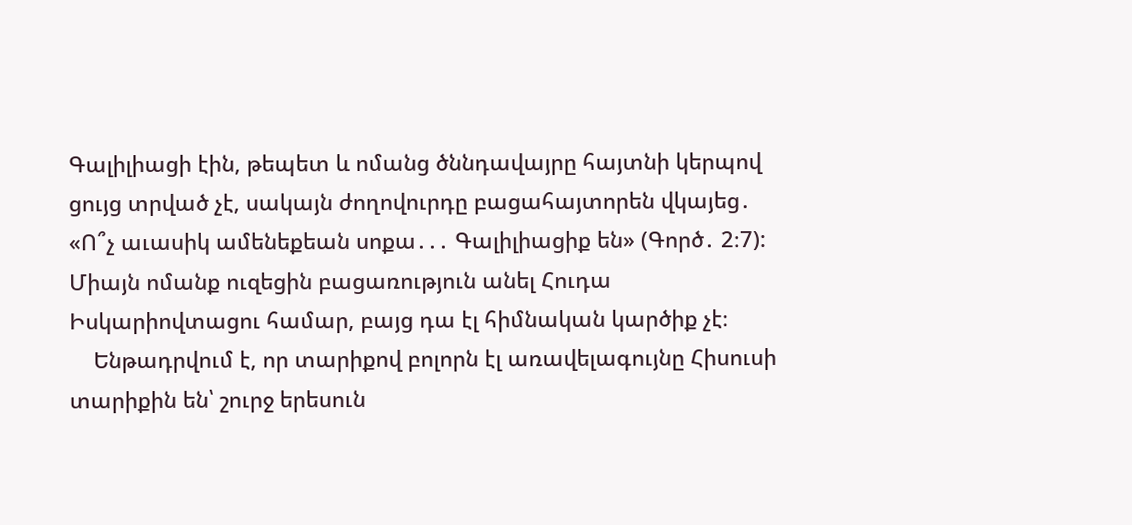Գալիլիացի էին, թեպետ և ոմանց ծննդավայրը հայտնի կերպով ցույց տրված չէ, սակայն ժողովուրդը բացահայտորեն վկայեց․ «Ո՞չ աւասիկ ամենեքեան սոքա․․․ Գալիլիացիք են» (Գործ․ 2։7): Միայն ոմանք ուզեցին բացառություն անել Հուդա Իսկարիովտացու համար, բայց դա էլ հիմնական կարծիք չէ։
    Ենթադրվում է, որ տարիքով բոլորն էլ առավելագույնը Հիսուսի տարիքին են՝ շուրջ երեսուն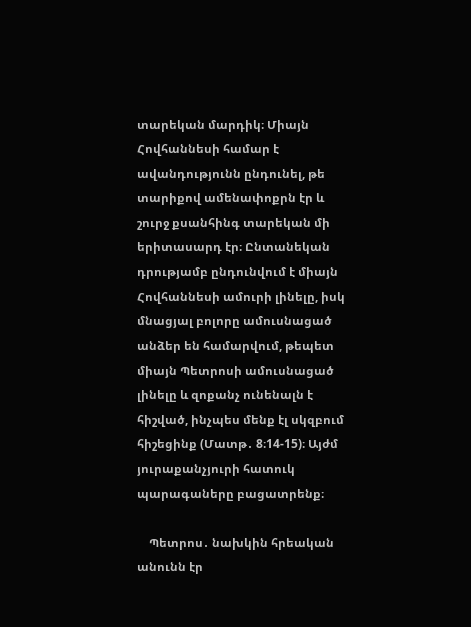տարեկան մարդիկ։ Միայն Հովհաննեսի համար է ավանդությունն ընդունել, թե տարիքով ամենափոքրն էր և շուրջ քսանհինգ տարեկան մի երիտասարդ էր։ Ընտանեկան դրությամբ ընդունվում է միայն Հովհաննեսի ամուրի լինելը, իսկ մնացյալ բոլորը ամուսնացած անձեր են համարվում, թեպետ միայն Պետրոսի ամուսնացած լինելը և զոքանչ ունենալն է հիշված, ինչպես մենք էլ սկզբում հիշեցինք (Մատթ․ 8։14-15)։ Այժմ յուրաքանչյուրի հատուկ պարագաները բացատրենք։

    Պետրոս․ նախկին հրեական անունն էր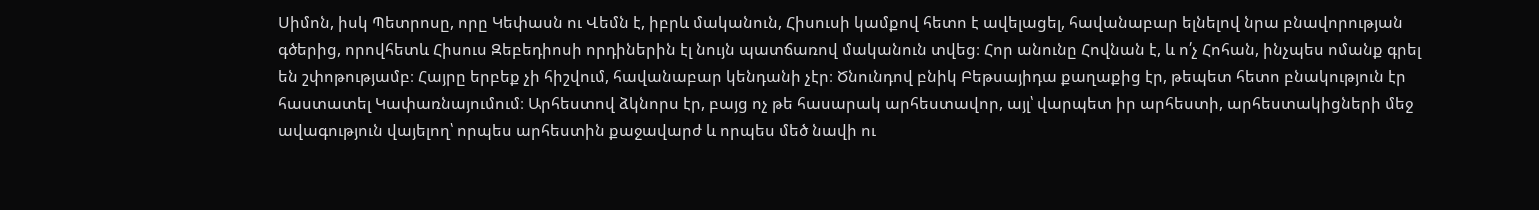Սիմոն, իսկ Պետրոսը, որը Կեփասն ու Վեմն է, իբրև մականուն, Հիսուսի կամքով հետո է ավելացել, հավանաբար ելնելով նրա բնավորության գծերից, որովհետև Հիսուս Զեբեդիոսի որդիներին էլ նույն պատճառով մականուն տվեց։ Հոր անունը Հովնան է, և ո՛չ Հոհան, ինչպես ոմանք գրել են շփոթությամբ։ Հայրը երբեք չի հիշվում, հավանաբար կենդանի չէր։ Ծնունդով բնիկ Բեթսայիդա քաղաքից էր, թեպետ հետո բնակություն էր հաստատել Կափառնայումում։ Արհեստով ձկնորս էր, բայց ոչ թե հասարակ արհեստավոր, այլ՝ վարպետ իր արհեստի, արհեստակիցների մեջ ավագություն վայելող՝ որպես արհեստին քաջավարժ և որպես մեծ նավի ու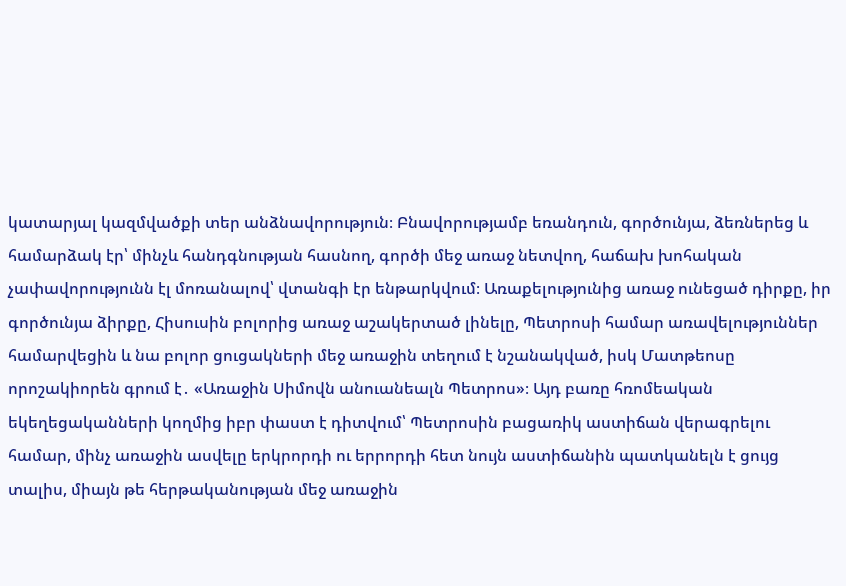կատարյալ կազմվածքի տեր անձնավորություն։ Բնավորությամբ եռանդուն, գործունյա, ձեռներեց և համարձակ էր՝ մինչև հանդգնության հասնող, գործի մեջ առաջ նետվող, հաճախ խոհական չափավորությունն էլ մոռանալով՝ վտանգի էր ենթարկվում։ Առաքելությունից առաջ ունեցած դիրքը, իր գործունյա ձիրքը, Հիսուսին բոլորից առաջ աշակերտած լինելը, Պետրոսի համար առավելություններ համարվեցին և նա բոլոր ցուցակների մեջ առաջին տեղում է նշանակված, իսկ Մատթեոսը որոշակիորեն գրում է․ «Առաջին Սիմովն անուանեալն Պետրոս»։ Այդ բառը հռոմեական եկեղեցականների կողմից իբր փաստ է դիտվում՝ Պետրոսին բացառիկ աստիճան վերագրելու համար, մինչ առաջին ասվելը երկրորդի ու երրորդի հետ նույն աստիճանին պատկանելն է ցույց տալիս, միայն թե հերթականության մեջ առաջին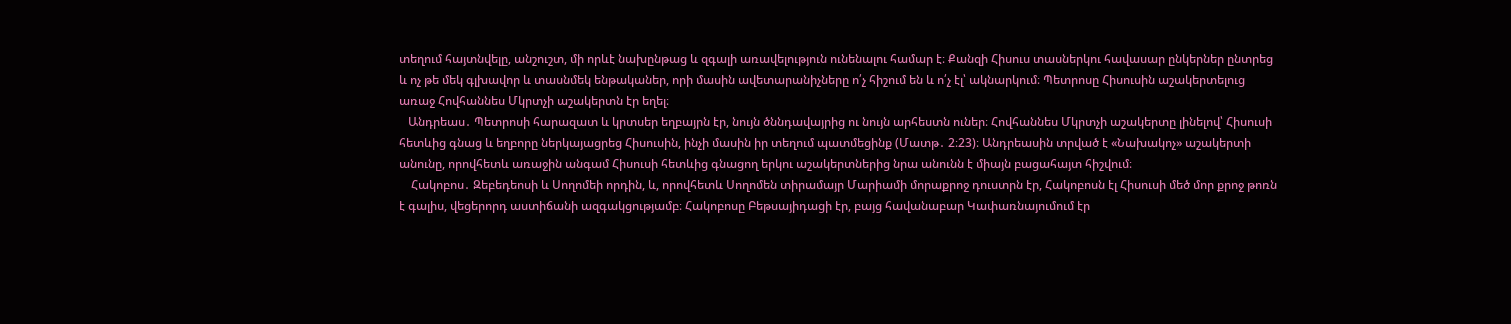տեղում հայտնվելը, անշուշտ, մի որևէ նախընթաց և զգալի առավելություն ունենալու համար է։ Քանզի Հիսուս տասներկու հավասար ընկերներ ընտրեց և ոչ թե մեկ գլխավոր և տասնմեկ ենթականեր, որի մասին ավետարանիչները ո՛չ հիշում են և ո՛չ էլ՝ ակնարկում։ Պետրոսը Հիսուսին աշակերտելուց առաջ Հովհաննես Մկրտչի աշակերտն էր եղել։
   Անդրեաս․ Պետրոսի հարազատ և կրտսեր եղբայրն էր, նույն ծննդավայրից ու նույն արհեստն ուներ։ Հովհաննես Մկրտչի աշակերտը լինելով՝ Հիսուսի հետևից գնաց և եղբորը ներկայացրեց Հիսուսին, ինչի մասին իր տեղում պատմեցինք (Մատթ․ 2։23)։ Անդրեասին տրված է «Նախակոչ» աշակերտի անունը, որովհետև առաջին անգամ Հիսուսի հետևից գնացող երկու աշակերտներից նրա անունն է միայն բացահայտ հիշվում։
    Հակոբոս․ Զեբեդեոսի և Սողոմեի որդին, և, որովհետև Սողոմեն տիրամայր Մարիամի մորաքրոջ դուստրն էր, Հակոբոսն էլ Հիսուսի մեծ մոր քրոջ թոռն է գալիս, վեցերորդ աստիճանի ազգակցությամբ։ Հակոբոսը Բեթսայիդացի էր, բայց հավանաբար Կափառնայումում էր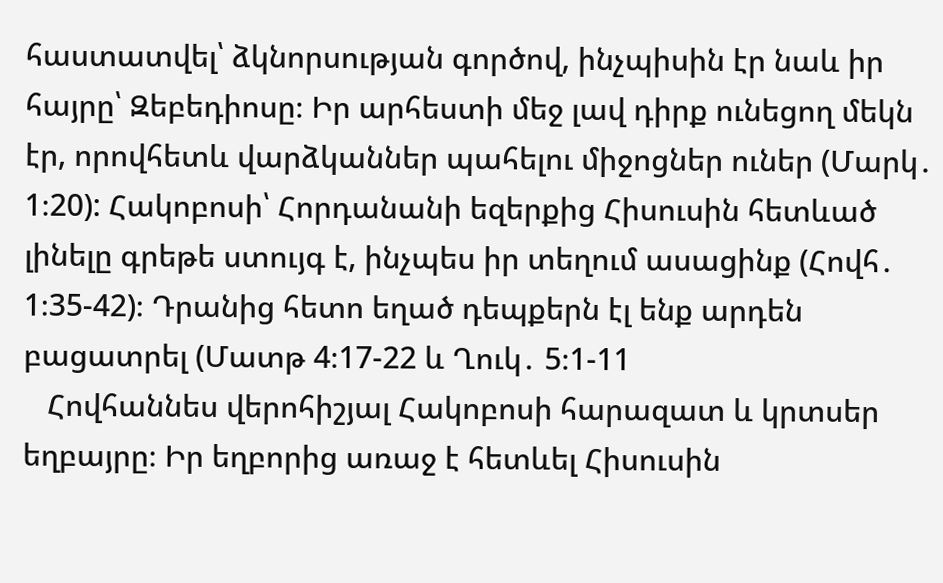հաստատվել՝ ձկնորսության գործով, ինչպիսին էր նաև իր հայրը՝ Զեբեդիոսը։ Իր արհեստի մեջ լավ դիրք ունեցող մեկն էր, որովհետև վարձկաններ պահելու միջոցներ ուներ (Մարկ․ 1։20): Հակոբոսի՝ Հորդանանի եզերքից Հիսուսին հետևած լինելը գրեթե ստույգ է, ինչպես իր տեղում ասացինք (Հովհ․ 1։35-42)։ Դրանից հետո եղած դեպքերն էլ ենք արդեն բացատրել (Մատթ 4։17-22 և Ղուկ․ 5։1-11
   Հովհաննես վերոհիշյալ Հակոբոսի հարազատ և կրտսեր եղբայրը։ Իր եղբորից առաջ է հետևել Հիսուսին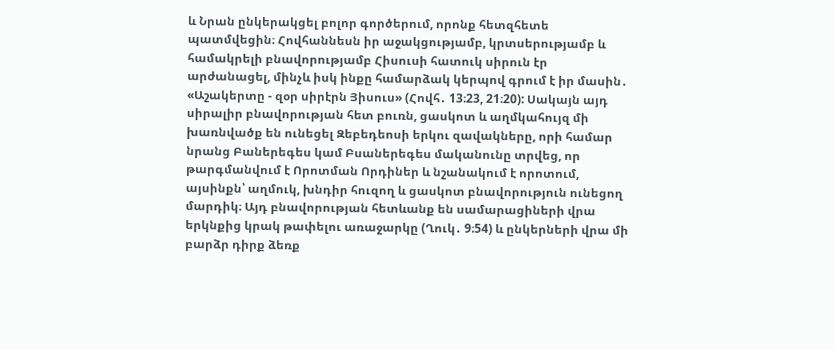և Նրան ընկերակցել բոլոր գործերում, որոնք հետզհետե պատմվեցին։ Հովհաննեսն իր աջակցությամբ, կրտսերությամբ և համակրելի բնավորությամբ Հիսուսի հատուկ սիրուն էր արժանացել, մինչև իսկ ինքը համարձակ կերպով գրում է իր մասին․ «Աշակերտը - զօր սիրէրն Յիսուս» (Հովհ․ 13։23, 21։20): Սակայն այդ սիրալիր բնավորության հետ բուռն, ցասկոտ և աղմկահույզ մի խառնվածք են ունեցել Զեբեդեոսի երկու զավակները, որի համար նրանց Բաներեգես կամ Բսաներեգես մականունը տրվեց, որ թարգմանվում է Որոտման Որդիներ և նշանակում է որոտում, այսինքն՝ աղմուկ, խնդիր հուզող և ցասկոտ բնավորություն ունեցող մարդիկ։ Այդ բնավորության հետևանք են սամարացիների վրա երկնքից կրակ թափելու առաջարկը (Ղուկ․ 9։54) և ընկերների վրա մի բարձր դիրք ձեռք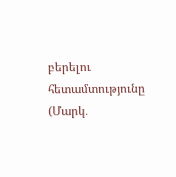բերելու հետամտությունը (Մարկ․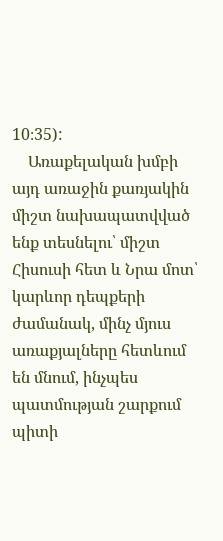10։35):
    Առաքելական խմբի այդ առաջին քառյակին միշտ նախապատվված ենք տեսնելու՝ միշտ Հիսուսի հետ և Նրա մոտ՝ կարևոր դեպքերի ժամանակ, մինչ մյուս առաքյալները հետևում են մնում, ինչպես պատմության շարքում պիտի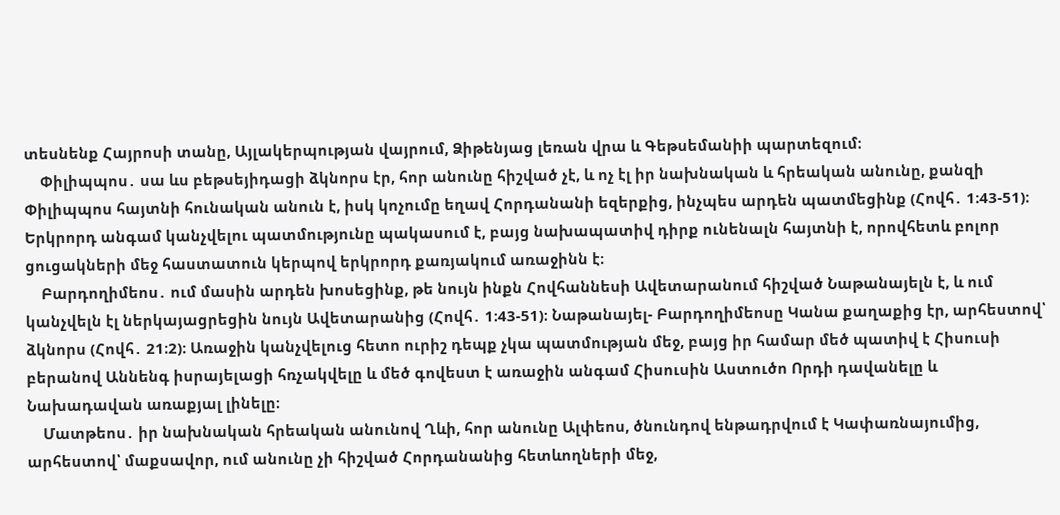տեսնենք Հայրոսի տանը, Այլակերպության վայրում, Ձիթենյաց լեռան վրա և Գեթսեմանիի պարտեզում։
    Փիլիպպոս․ սա ևս բեթսեյիդացի ձկնորս էր, հոր անունը հիշված չէ, և ոչ էլ իր նախնական և հրեական անունը, քանզի Փիլիպպոս հայտնի հունական անուն է, իսկ կոչումը եղավ Հորդանանի եզերքից, ինչպես արդեն պատմեցինք (Հովհ․ 1։43-51)։ Երկրորդ անգամ կանչվելու պատմությունը պակասում է, բայց նախապատիվ դիրք ունենալն հայտնի է, որովհետև բոլոր ցուցակների մեջ հաստատուն կերպով երկրորդ քառյակում առաջինն է։
    Բարդողիմեոս․ ում մասին արդեն խոսեցինք, թե նույն ինքն Հովհաննեսի Ավետարանում հիշված Նաթանայելն է, և ում կանչվելն էլ ներկայացրեցին նույն Ավետարանից (Հովհ․ 1։43-51)։ Նաթանայել- Բարդողիմեոսը Կանա քաղաքից էր, արհեստով՝ ձկնորս (Հովհ․ 21։2)։ Առաջին կանչվելուց հետո ուրիշ դեպք չկա պատմության մեջ, բայց իր համար մեծ պատիվ է Հիսուսի բերանով Աննենգ իսրայելացի հռչակվելը և մեծ գովեստ է առաջին անգամ Հիսուսին Աստուծո Որդի դավանելը և Նախադավան առաքյալ լինելը։
    Մատթեոս․ իր նախնական հրեական անունով Ղևի, հոր անունը Ալփեոս, ծնունդով ենթադրվում է Կափառնայումից, արհեստով՝ մաքսավոր, ում անունը չի հիշված Հորդանանից հետևողների մեջ,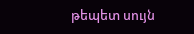թեպետ սույն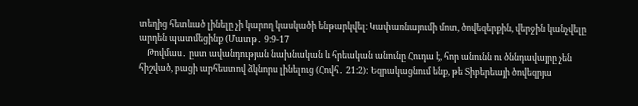տեղից հետևած լինելը չի կարող կասկածի ենթարկվել։ Կափառնայումի մոտ, ծովեզերքին, վերջին կանչվելը արդեն պատմեցինք (Մատթ․ 9։9-17
    Թովմաս․ ըստ ավանդության նախնական և հրեական անունը Հուդա է, հոր անունն ու ծննդավայրը չեն հիշված, բացի արհեստով ձկնորս լինելուց (Հովհ․ 21։2): Եզրակացնում ենք, թե Տիբերեայի ծովեզրյա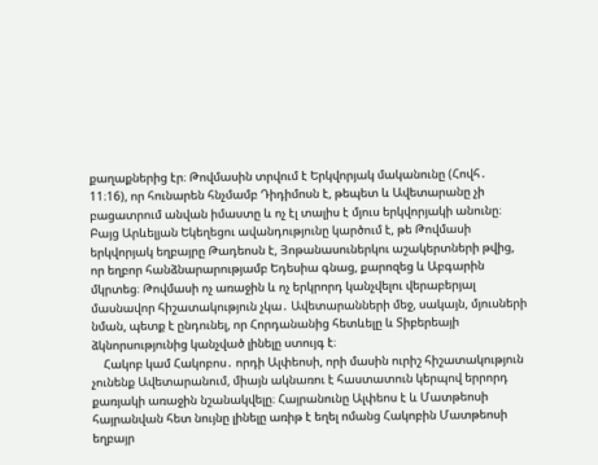քաղաքներից էր։ Թովմասին տրվում է Երկվորյակ մականունը (Հովհ․ 11։16), որ հունարեն հնչմամբ Դիդիմոսն է, թեպետ և Ավետարանը չի բացատրում անվան իմաստը և ոչ էլ տալիս է մյուս երկվորյակի անունը։ Բայց Արևելյան Եկեղեցու ավանդությունը կարծում է, թե Թովմասի երկվորյակ եղբայրը Թադեոսն է, Յոթանասուներկու աշակերտների թվից, որ եղբոր հանձնարարությամբ Եդեսիա գնաց, քարոզեց և Աբգարին մկրտեց։ Թովմասի ոչ առաջին և ոչ երկրորդ կանչվելու վերաբերյալ մասնավոր հիշատակություն չկա․ Ավետարանների մեջ, սակայն, մյուսների նման, պետք է ընդունել, որ Հորդանանից հետևելը և Տիբերեայի ձկնորսությունից կանչված լինելը ստույգ է։
    Հակոբ կամ Հակոբոս․ որդի Ալփեոսի, որի մասին ուրիշ հիշատակություն չունենք Ավետարանում, միայն ակնառու է հաստատուն կերպով երրորդ քառյակի առաջին նշանակվելը։ Հայրանունը Ալփեոս է և Մատթեոսի հայրանվան հետ նույնը լինելը առիթ է եղել ոմանց Հակոբին Մատթեոսի եղբայր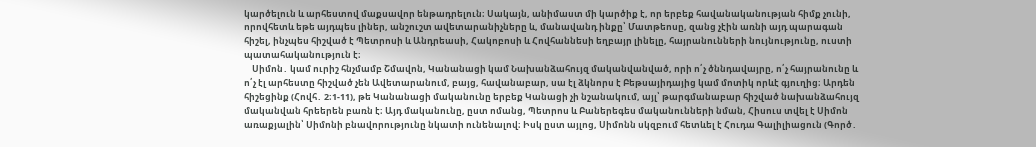կարծելուն և արհեստով մաքսավոր ենթադրելուն։ Սակայն, անիմաստ մի կարծիք է, որ երբեք հավանականության հիմք չունի, որովհետև եթե այդպես լիներ, անշուշտ ավետարանիչները և, մանավանդ ինքը՝ Մատթեոսը, զանց չէին առնի այդ պարագան հիշել, ինչպես հիշված է Պետրոսի և Անդրեասի, Հակոբոսի և Հովհաննեսի եղբայր լինելը, հայրանունների նույնությունը, ուստի պատահականություն է։
    Սիմոն․ կամ ուրիշ հնչմամբ Շմավոն, Կանանացի կամ Նախանձահույզ մականվանված, որի ո՛չ ծննդավայրը, ո՛չ հայրանունը և ո՛չ էլ արհեստը հիշված չեն Ավետարանում, բայց, հավանաբար, սա էլ ձկնորս է Բեթսայիդայից կամ մոտիկ որևէ գյուղից։ Արդեն հիշեցինք (Հովհ․ 2։1-11), թե Կանանացի մականունը երբեք Կանացի չի նշանակում, այլ՝ թարգմանաբար հիշված նախանձահույզ մականվան հրեերեն բառն է։ Այդ մականունը, ըստ ոմանց, Պետրոս և Բաներեգես մականունների նման, Հիսուս տվել է Սիմոն առաքյալին՝ Սիմոնի բնավորությունը նկատի ունենալով։ Իսկ ըստ այլոց, Սիմոնն սկզբում հետևել է Հուդա Գալիլիացուն (Գործ․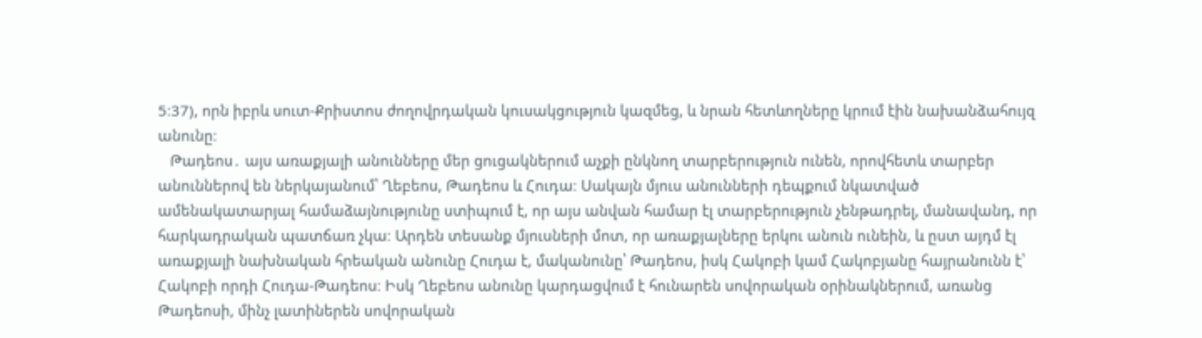5։37), որն իբրև սուտ-Քրիստոս ժողովրդական կուսակցություն կազմեց, և նրան հետևողները կրում էին նախանձահույզ անունը։
   Թադեոս․ այս առաքյալի անունները մեր ցուցակներում աչքի ընկնող տարբերություն ունեն, որովհետև տարբեր անուններով են ներկայանում՝ Ղեբեոս, Թադեոս և Հուդա։ Սակայն մյուս անունների դեպքում նկատված ամենակատարյալ համաձայնությունը ստիպում է, որ այս անվան համար էլ տարբերություն չենթադրել, մանավանդ, որ հարկադրական պատճառ չկա։ Արդեն տեսանք մյուսների մոտ, որ առաքյալները երկու անուն ունեին, և ըստ այդմ էլ առաքյալի նախնական հրեական անունը Հուդա է, մականունը՝ Թադեոս, իսկ Հակոբի կամ Հակոբյանը հայրանունն է՝ Հակոբի որդի Հուդա-Թադեոս։ Իսկ Ղեբեոս անունը կարդացվում է հունարեն սովորական օրինակներում, առանց Թադեոսի, մինչ լատիներեն սովորական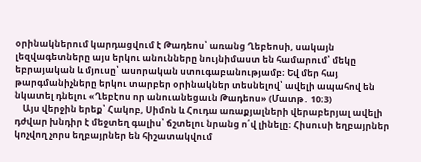օրինակներում կարդացվում է Թադեոս՝ առանց Ղեբեոսի, սակայն լեզվագետները այս երկու անունները նույնիմաստ են համարում՝ մեկը եբրայական և մյուսը՝ ասորական ստուգաբանությամբ։ Եվ մեր հայ թարգմանիչները երկու տարբեր օրինակներ տեսնելով՝ ավելի ապահով են նկատել դնելու «Ղեբէոս որ անուանեցաւն Թադեոս» (Մատթ․ 10։3)
    Այս վերջին երեք՝ Հակոբ, Սիմոն և Հուդա առաքյալների վերաբերյալ ավելի դժվար խնդիր է մեջտեղ գալիս՝ ճշտելու նրանց ո՛վ լինելը։ Հիսուսի եղբայրներ կոչվող չորս եղբայրներ են հիշատակվում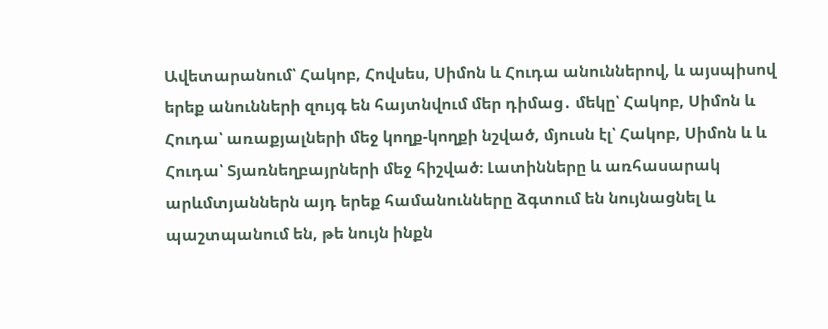Ավետարանում՝ Հակոբ, Հովսես, Սիմոն և Հուդա անուններով, և այսպիսով երեք անունների զույգ են հայտնվում մեր դիմաց․ մեկը՝ Հակոբ, Սիմոն և Հուդա՝ առաքյալների մեջ կողք-կողքի նշված, մյուսն էլ՝ Հակոբ, Սիմոն և և Հուդա՝ Տյառնեղբայրների մեջ հիշված։ Լատինները և առհասարակ արևմտյաններն այդ երեք համանունները ձգտում են նույնացնել և պաշտպանում են, թե նույն ինքն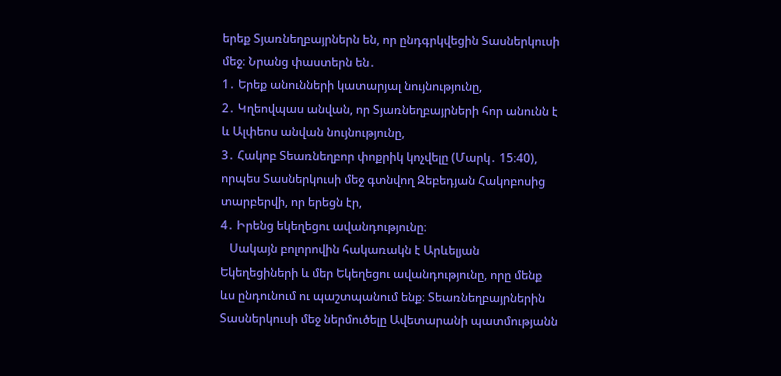երեք Տյառնեղբայրներն են, որ ընդգրկվեցին Տասներկուսի մեջ։ Նրանց փաստերն են․
1․ Երեք անունների կատարյալ նույնությունը,
2․ Կղեովպաս անվան, որ Տյառնեղբայրների հոր անունն է և Ալփեոս անվան նույնությունը,
3․ Հակոբ Տեառնեղբոր փոքրիկ կոչվելը (Մարկ․ 15։40), որպես Տասներկուսի մեջ գտնվող Զեբեդյան Հակոբոսից տարբերվի, որ երեցն էր,
4․ Իրենց եկեղեցու ավանդությունը։
   Սակայն բոլորովին հակառակն է Արևելյան Եկեղեցիների և մեր Եկեղեցու ավանդությունը, որը մենք ևս ընդունում ու պաշտպանում ենք։ Տեառնեղբայրներին Տասներկուսի մեջ ներմուծելը Ավետարանի պատմությանն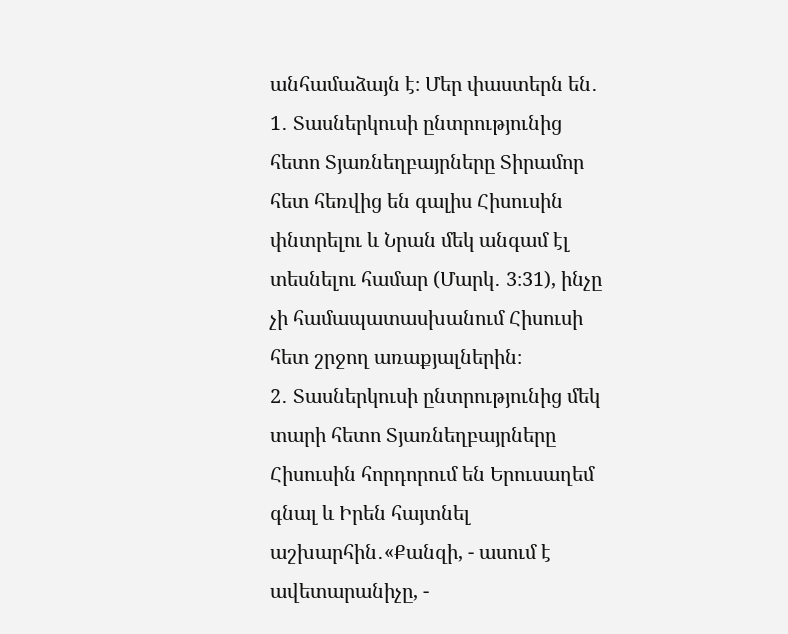անհամաձայն է։ Մեր փաստերն են․
1․ Տասներկուսի ընտրությունից հետո Տյառնեղբայրները Տիրամոր հետ հեռվից են գալիս Հիսուսին փնտրելու և Նրան մեկ անգամ էլ տեսնելու համար (Մարկ․ 3։31), ինչը չի համապատասխանում Հիսուսի հետ շրջող առաքյալներին։
2․ Տասներկուսի ընտրությունից մեկ տարի հետո Տյառնեղբայրները Հիսուսին հորդորում են Երուսաղեմ գնալ և Իրեն հայտնել աշխարհին․«Քանզի, - ասում է ավետարանիչը, -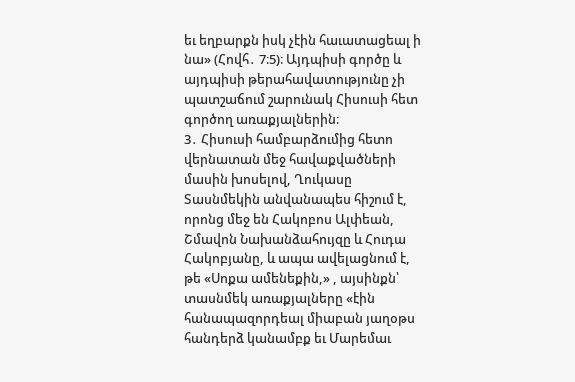եւ եղբարքն իսկ չէին հաւատացեալ ի նա» (Հովհ․ 7։5)։ Այդպիսի գործը և այդպիսի թերահավատությունը չի պատշաճում շարունակ Հիսուսի հետ գործող առաքյալներին։
3․ Հիսուսի համբարձումից հետո վերնատան մեջ հավաքվածների մասին խոսելով, Ղուկասը Տասնմեկին անվանապես հիշում է, որոնց մեջ են Հակոբոս Ալփեան, Շմավոն Նախանձահույզը և Հուդա Հակոբյանը, և ապա ավելացնում է, թե «Սոքա ամենեքին,» , այսինքն՝ տասնմեկ առաքյալները «էին հանապազորդեալ միաբան յաղօթս հանդերձ կանամբք եւ Մարեմաւ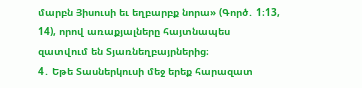մարբն Յիսուսի եւ եղբարբք նորա» (Գործ․ 1։13, 14), որով առաքյալները հայտնապես զատվում են Տյառնեղբայրներից։
4․ Եթե Տասներկուսի մեջ երեք հարազատ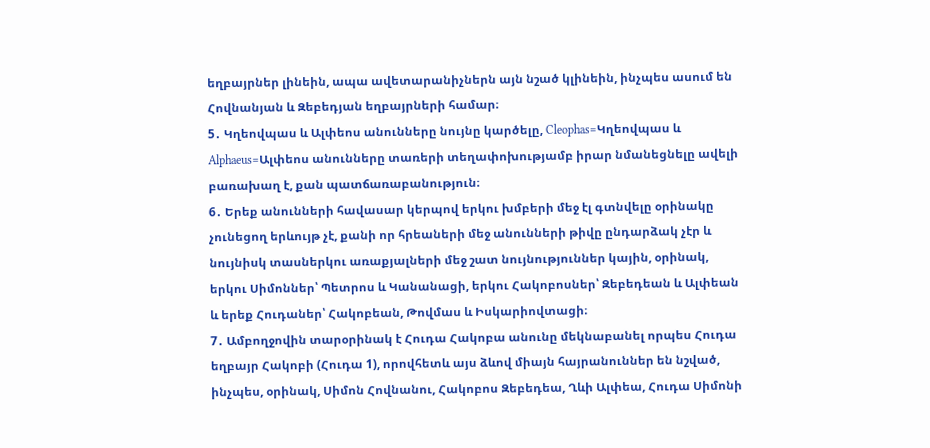եղբայրներ լինեին, ապա ավետարանիչներն այն նշած կլինեին, ինչպես ասում են Հովնանյան և Զեբեդյան եղբայրների համար։
5․ Կղեովպաս և Ալփեոս անունները նույնը կարծելը, Cleophas=Կղեովպաս և Alphaeus=Ալփեոս անունները տառերի տեղափոխությամբ իրար նմանեցնելը ավելի բառախաղ է, քան պատճառաբանություն։
6․ Երեք անունների հավասար կերպով երկու խմբերի մեջ էլ գտնվելը օրինակը չունեցող երևույթ չէ, քանի որ հրեաների մեջ անունների թիվը ընդարձակ չէր և նույնիսկ տասներկու առաքյալների մեջ շատ նույնություններ կային, օրինակ, երկու Սիմոններ՝ Պետրոս և Կանանացի, երկու Հակոբոսներ՝ Զեբեդեան և Ալփեան և երեք Հուդաներ՝ Հակոբեան, Թովմաս և Իսկարիովտացի։
7․ Ամբողջովին տարօրինակ է Հուդա Հակոբա անունը մեկնաբանել որպես Հուդա եղբայր Հակոբի (Հուդա 1), որովհետև այս ձևով միայն հայրանուններ են նշված, ինչպես, օրինակ, Սիմոն Հովնանու, Հակոբոս Զեբեդեա, Ղևի Ալփեա, Հուդա Սիմոնի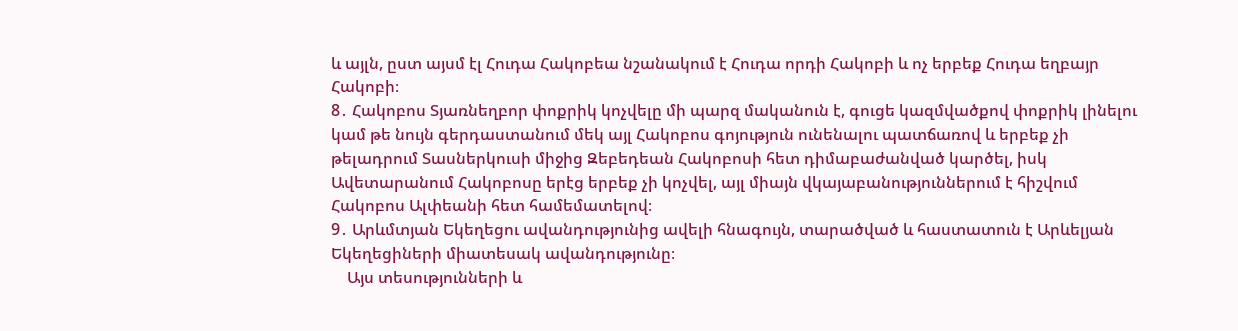և այլն, ըստ այսմ էլ Հուդա Հակոբեա նշանակում է Հուդա որդի Հակոբի և ոչ երբեք Հուդա եղբայր Հակոբի։
8․ Հակոբոս Տյառնեղբոր փոքրիկ կոչվելը մի պարզ մականուն է, գուցե կազմվածքով փոքրիկ լինելու կամ թե նույն գերդաստանում մեկ այլ Հակոբոս գոյություն ունենալու պատճառով և երբեք չի թելադրում Տասներկուսի միջից Զեբեդեան Հակոբոսի հետ դիմաբաժանված կարծել, իսկ Ավետարանում Հակոբոսը երէց երբեք չի կոչվել, այլ միայն վկայաբանություններում է հիշվում Հակոբոս Ալփեանի հետ համեմատելով։
9․ Արևմտյան Եկեղեցու ավանդությունից ավելի հնագույն, տարածված և հաստատուն է Արևելյան Եկեղեցիների միատեսակ ավանդությունը։
    Այս տեսությունների և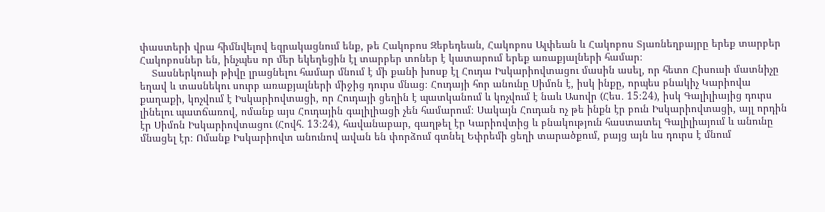փաստերի վրա հիմնվելով եզրակացնում ենք, թե Հակոբոս Զեբեդեան, Հակոբոս Ալփեան և Հակոբոս Տյառնեղբայրը երեք տարբեր Հակոբոսներ են, ինչպես որ մեր եկեղեցին էլ տարբեր տոներ է կատարում երեք առաքյալների համար։
    Տասներկուսի թիվը լրացնելու համար մնում է մի քանի խոսք էլ Հուդա Իսկարիովտացու մասին ասել, որ հետո Հիսուսի մատնիչը եղավ և տասնեկու սուրբ առաքյալների միջից դուրս մնաց։ Հուդայի հոր անունը Սիմոն է, իսկ ինքը, որպես բնակիչ Կարիովա քաղաքի, կոչվում է Իսկարիովտացի, որ Հուդայի ցեղին է պատկանում և կոչվում է նաև Ասովր (Հես․ 15։24), իսկ Գալիլիայից դուրս լինելու պատճառով, ոմանք այս Հուդային գալիլիացի չեն համարում։ Սակայն Հուդան ոչ թե ինքն էր բուն Իսկարիովտացի, այլ որդին էր Սիմոն Իսկարիովտացու (Հովհ․ 13։24), հավանաբար, գաղթել էր Կարիովտից և բնակություն հաստատել Գալիլիայում և անունը մնացել էր։ Ոմանք Իսկարիովտ անունով ավան են փորձում գտնել Եփրեմի ցեղի տարածքում, բայց այն ևս դուրս է մնում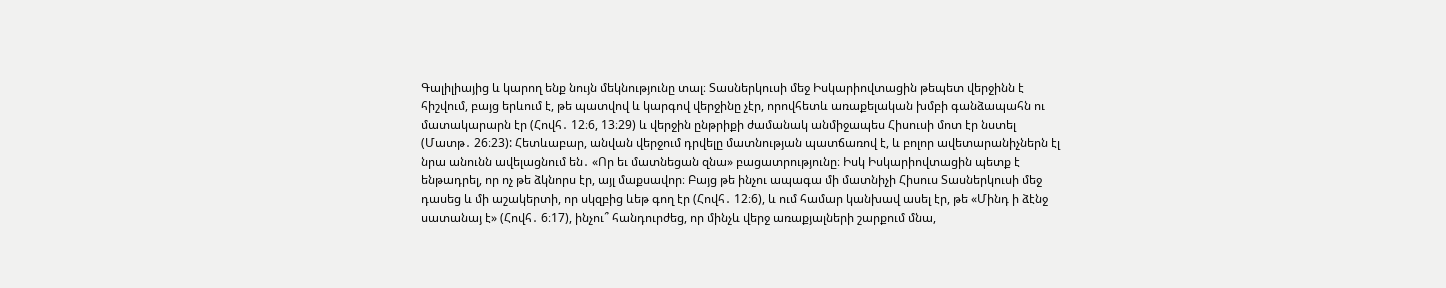Գալիլիայից և կարող ենք նույն մեկնությունը տալ։ Տասներկուսի մեջ Իսկարիովտացին թեպետ վերջինն է հիշվում, բայց երևում է, թե պատվով և կարգով վերջինը չէր, որովհետև առաքելական խմբի գանձապահն ու մատակարարն էր (Հովհ․ 12։6, 13։29) և վերջին ընթրիքի ժամանակ անմիջապես Հիսուսի մոտ էր նստել (Մատթ․ 26։23): Հետևաբար, անվան վերջում դրվելը մատնության պատճառով է, և բոլոր ավետարանիչներն էլ նրա անունն ավելացնում են․ «Որ եւ մատնեցան զնա» բացատրությունը։ Իսկ Իսկարիովտացին պետք է ենթադրել, որ ոչ թե ձկնորս էր, այլ մաքսավոր։ Բայց թե ինչու ապագա մի մատնիչի Հիսուս Տասներկուսի մեջ դասեց և մի աշակերտի, որ սկզբից ևեթ գող էր (Հովհ․ 12։6), և ում համար կանխավ ասել էր, թե «Մինդ ի ձէնջ սատանայ է» (Հովհ․ 6։17), ինչու՞ հանդուրժեց, որ մինչև վերջ առաքյալների շարքում մնա,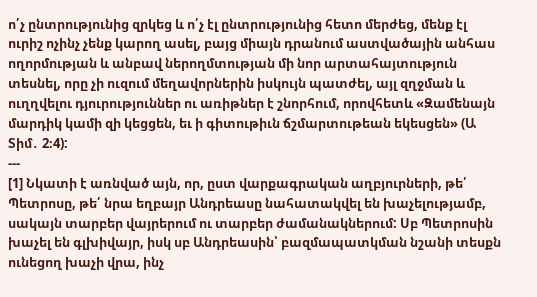ո՛չ ընտրությունից զրկեց և ո՛չ էլ ընտրությունից հետո մերժեց, մենք էլ ուրիշ ոչինչ չենք կարող ասել, բայց միայն դրանում աստվածային անհաս ողորմության և անբավ ներողմտության մի նոր արտահայտություն տեսնել, որը չի ուզում մեղավորներին իսկույն պատժել, այլ զղջման և ուղղվելու դյուրություններ ու առիթներ է շնորհում, որովհետև «Զամենայն մարդիկ կամի զի կեցցեն, եւ ի գիտութիւն ճշմարտութեան եկեսցեն» (Ա Տիմ․ 2։4):
---
[1] Նկատի է առնված այն, որ, ըստ վարքագրական աղբյուրների, թե՛ Պետրոսը, թե՛ նրա եղբայր Անդրեասը նահատակվել են խաչելությամբ, սակայն տարբեր վայրերում ու տարբեր ժամանակներում: Սբ Պետրոսին խաչել են գլխիվայր, իսկ սբ Անդրեասին՝ բազմապատկման նշանի տեսքն ունեցող խաչի վրա, ինչ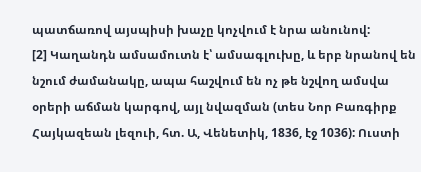պատճառով այսպիսի խաչը կոչվում է նրա անունով:
[2] Կաղանդն ամսամուտն է՝ ամսագլուխը, և երբ նրանով են նշում ժամանակը, ապա հաշվում են ոչ թե նշվող ամսվա օրերի աճման կարգով, այլ նվազման (տես Նոր Բառգիրք Հայկազեան լեզուի, հտ. Ա, Վենետիկ, 1836, էջ 1036): Ուստի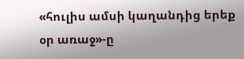«հուլիս ամսի կաղանդից երեք օր առաջ»-ը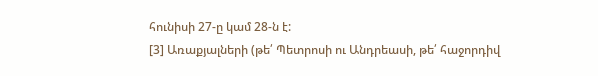հունիսի 27-ը կամ 28-ն է:
[3] Առաքյալների (թե՛ Պետրոսի ու Անդրեասի, թե՛ հաջորդիվ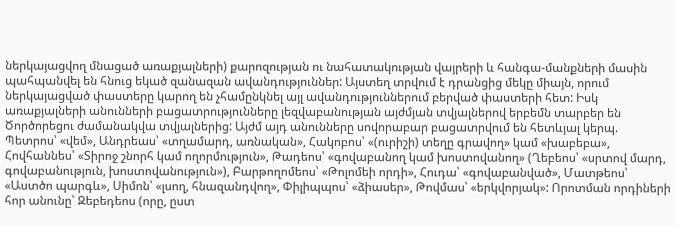ներկայացվող մնացած առաքյալների) քարոզության ու նահատակության վայրերի և հանգա-մանքների մասին պահպանվել են հնուց եկած զանազան ավանդություններ: Այստեղ տրվում է դրանցից մեկը միայն, որում ներկայացված փաստերը կարող են չհամընկնել այլ ավանդություններում բերված փաստերի հետ: Իսկ առաքյալների անունների բացատրությունները լեզվաբանության այժմյան տվյալներով երբեմն տարբեր են Ծործորեցու ժամանակվա տվյալներից: Այժմ այդ անունները սովորաբար բացատրվում են հետևյալ կերպ. Պետրոս՝ «վեմ», Անդրեաս՝ «տղամարդ, առնական», Հակոբոս՝ «(ուրիշի) տեղը գրավող» կամ «խաբեբա», Հովհաննես՝ «Տիրոջ շնորհ կամ ողորմություն», Թադեոս՝ «գովաբանող կամ խոստովանող» (Ղեբեոս՝ «սրտով մարդ, գովաբանություն, խոստովանություն»), Բարթողոմեոս՝ «Թոլոմեի որդի», Հուդա՝ «գովաբանված», Մատթեոս՝ «Աստծո պարգև», Սիմոն՝ «լսող, հնազանդվող», Փիլիպպոս՝ «ձիասեր», Թովմաս՝ «երկվորյակ»: Որոտման որդիների հոր անունը՝ Զեբեդեոս (որը, ըստ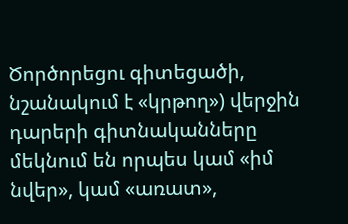Ծործորեցու գիտեցածի, նշանակում է «կրթող») վերջին դարերի գիտնականները մեկնում են որպես կամ «իմ նվեր», կամ «առատ»,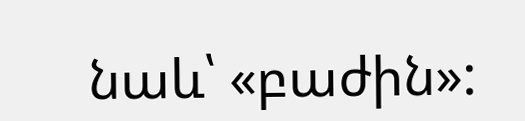նաև՝ «բաժին»: